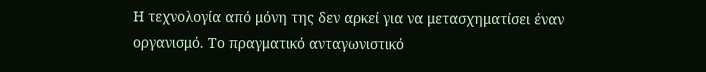Η τεχνολογία από μόνη της δεν αρκεί για να μετασχηματίσει έναν οργανισμό. Το πραγματικό ανταγωνιστικό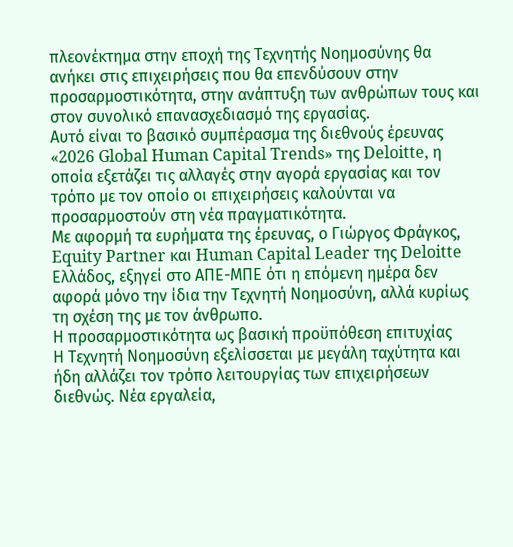πλεονέκτημα στην εποχή της Τεχνητής Νοημοσύνης θα ανήκει στις επιχειρήσεις που θα επενδύσουν στην προσαρμοστικότητα, στην ανάπτυξη των ανθρώπων τους και στον συνολικό επανασχεδιασμό της εργασίας.
Αυτό είναι το βασικό συμπέρασμα της διεθνούς έρευνας «2026 Global Human Capital Trends» της Deloitte, η οποία εξετάζει τις αλλαγές στην αγορά εργασίας και τον τρόπο με τον οποίο οι επιχειρήσεις καλούνται να προσαρμοστούν στη νέα πραγματικότητα.
Με αφορμή τα ευρήματα της έρευνας, ο Γιώργος Φράγκος, Equity Partner και Human Capital Leader της Deloitte Ελλάδος, εξηγεί στο ΑΠΕ-ΜΠΕ ότι η επόμενη ημέρα δεν αφορά μόνο την ίδια την Τεχνητή Νοημοσύνη, αλλά κυρίως τη σχέση της με τον άνθρωπο.
Η προσαρμοστικότητα ως βασική προϋπόθεση επιτυχίας
Η Τεχνητή Νοημοσύνη εξελίσσεται με μεγάλη ταχύτητα και ήδη αλλάζει τον τρόπο λειτουργίας των επιχειρήσεων διεθνώς. Νέα εργαλεία,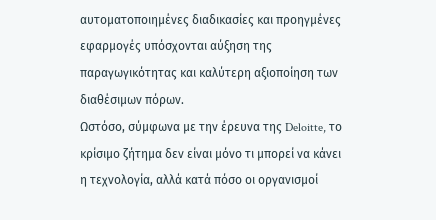αυτοματοποιημένες διαδικασίες και προηγμένες εφαρμογές υπόσχονται αύξηση της παραγωγικότητας και καλύτερη αξιοποίηση των διαθέσιμων πόρων.
Ωστόσο, σύμφωνα με την έρευνα της Deloitte, το κρίσιμο ζήτημα δεν είναι μόνο τι μπορεί να κάνει η τεχνολογία, αλλά κατά πόσο οι οργανισμοί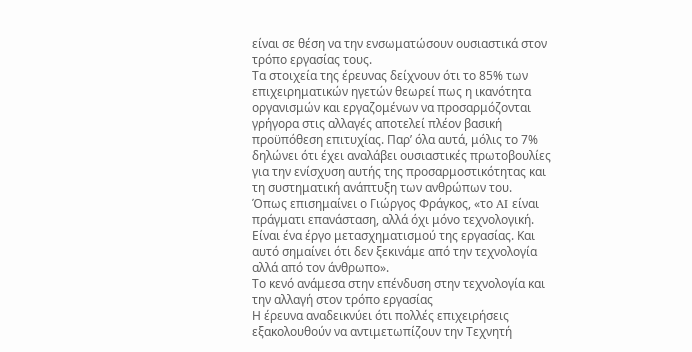είναι σε θέση να την ενσωματώσουν ουσιαστικά στον τρόπο εργασίας τους.
Τα στοιχεία της έρευνας δείχνουν ότι το 85% των επιχειρηματικών ηγετών θεωρεί πως η ικανότητα οργανισμών και εργαζομένων να προσαρμόζονται γρήγορα στις αλλαγές αποτελεί πλέον βασική προϋπόθεση επιτυχίας. Παρ’ όλα αυτά, μόλις το 7% δηλώνει ότι έχει αναλάβει ουσιαστικές πρωτοβουλίες για την ενίσχυση αυτής της προσαρμοστικότητας και τη συστηματική ανάπτυξη των ανθρώπων του.
Όπως επισημαίνει ο Γιώργος Φράγκος, «το AI είναι πράγματι επανάσταση, αλλά όχι μόνο τεχνολογική. Είναι ένα έργο μετασχηματισμού της εργασίας. Και αυτό σημαίνει ότι δεν ξεκινάμε από την τεχνολογία αλλά από τον άνθρωπο».
Το κενό ανάμεσα στην επένδυση στην τεχνολογία και την αλλαγή στον τρόπο εργασίας
Η έρευνα αναδεικνύει ότι πολλές επιχειρήσεις εξακολουθούν να αντιμετωπίζουν την Τεχνητή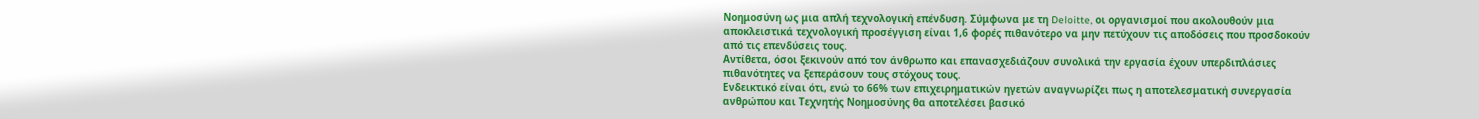Νοημοσύνη ως μια απλή τεχνολογική επένδυση. Σύμφωνα με τη Deloitte, οι οργανισμοί που ακολουθούν μια αποκλειστικά τεχνολογική προσέγγιση είναι 1,6 φορές πιθανότερο να μην πετύχουν τις αποδόσεις που προσδοκούν από τις επενδύσεις τους.
Αντίθετα, όσοι ξεκινούν από τον άνθρωπο και επανασχεδιάζουν συνολικά την εργασία έχουν υπερδιπλάσιες πιθανότητες να ξεπεράσουν τους στόχους τους.
Ενδεικτικό είναι ότι, ενώ το 66% των επιχειρηματικών ηγετών αναγνωρίζει πως η αποτελεσματική συνεργασία ανθρώπου και Τεχνητής Νοημοσύνης θα αποτελέσει βασικό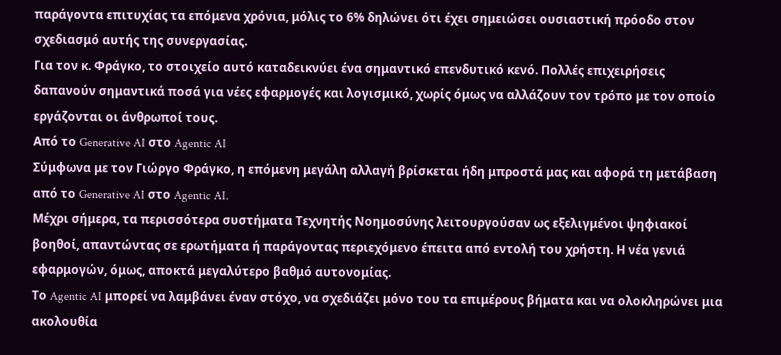παράγοντα επιτυχίας τα επόμενα χρόνια, μόλις το 6% δηλώνει ότι έχει σημειώσει ουσιαστική πρόοδο στον σχεδιασμό αυτής της συνεργασίας.
Για τον κ. Φράγκο, το στοιχείο αυτό καταδεικνύει ένα σημαντικό επενδυτικό κενό. Πολλές επιχειρήσεις δαπανούν σημαντικά ποσά για νέες εφαρμογές και λογισμικό, χωρίς όμως να αλλάζουν τον τρόπο με τον οποίο εργάζονται οι άνθρωποί τους.
Από το Generative AI στο Agentic AI
Σύμφωνα με τον Γιώργο Φράγκο, η επόμενη μεγάλη αλλαγή βρίσκεται ήδη μπροστά μας και αφορά τη μετάβαση από το Generative AI στο Agentic AI.
Μέχρι σήμερα, τα περισσότερα συστήματα Τεχνητής Νοημοσύνης λειτουργούσαν ως εξελιγμένοι ψηφιακοί βοηθοί, απαντώντας σε ερωτήματα ή παράγοντας περιεχόμενο έπειτα από εντολή του χρήστη. Η νέα γενιά εφαρμογών, όμως, αποκτά μεγαλύτερο βαθμό αυτονομίας.
Το Agentic AI μπορεί να λαμβάνει έναν στόχο, να σχεδιάζει μόνο του τα επιμέρους βήματα και να ολοκληρώνει μια ακολουθία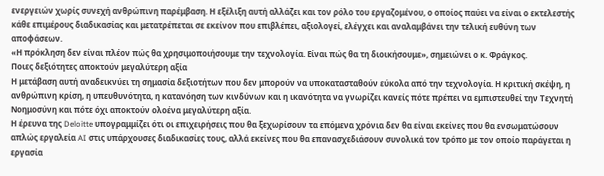ενεργειών χωρίς συνεχή ανθρώπινη παρέμβαση. Η εξέλιξη αυτή αλλάζει και τον ρόλο του εργαζομένου, ο οποίος παύει να είναι ο εκτελεστής κάθε επιμέρους διαδικασίας και μετατρέπεται σε εκείνον που επιβλέπει, αξιολογεί, ελέγχει και αναλαμβάνει την τελική ευθύνη των αποφάσεων.
«Η πρόκληση δεν είναι πλέον πώς θα χρησιμοποιήσουμε την τεχνολογία. Είναι πώς θα τη διοικήσουμε», σημειώνει ο κ. Φράγκος.
Ποιες δεξιότητες αποκτούν μεγαλύτερη αξία
Η μετάβαση αυτή αναδεικνύει τη σημασία δεξιοτήτων που δεν μπορούν να υποκατασταθούν εύκολα από την τεχνολογία. Η κριτική σκέψη, η ανθρώπινη κρίση, η υπευθυνότητα, η κατανόηση των κινδύνων και η ικανότητα να γνωρίζει κανείς πότε πρέπει να εμπιστευθεί την Τεχνητή Νοημοσύνη και πότε όχι αποκτούν ολοένα μεγαλύτερη αξία.
Η έρευνα της Deloitte υπογραμμίζει ότι οι επιχειρήσεις που θα ξεχωρίσουν τα επόμενα χρόνια δεν θα είναι εκείνες που θα ενσωματώσουν απλώς εργαλεία AI στις υπάρχουσες διαδικασίες τους, αλλά εκείνες που θα επανασχεδιάσουν συνολικά τον τρόπο με τον οποίο παράγεται η εργασία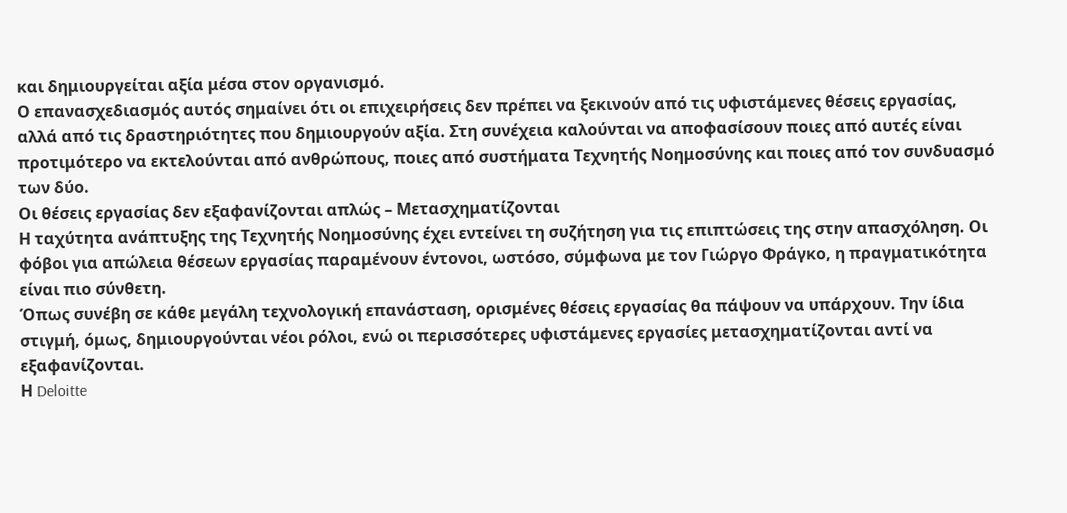και δημιουργείται αξία μέσα στον οργανισμό.
Ο επανασχεδιασμός αυτός σημαίνει ότι οι επιχειρήσεις δεν πρέπει να ξεκινούν από τις υφιστάμενες θέσεις εργασίας, αλλά από τις δραστηριότητες που δημιουργούν αξία. Στη συνέχεια καλούνται να αποφασίσουν ποιες από αυτές είναι προτιμότερο να εκτελούνται από ανθρώπους, ποιες από συστήματα Τεχνητής Νοημοσύνης και ποιες από τον συνδυασμό των δύο.
Οι θέσεις εργασίας δεν εξαφανίζονται απλώς – Μετασχηματίζονται
Η ταχύτητα ανάπτυξης της Τεχνητής Νοημοσύνης έχει εντείνει τη συζήτηση για τις επιπτώσεις της στην απασχόληση. Οι φόβοι για απώλεια θέσεων εργασίας παραμένουν έντονοι, ωστόσο, σύμφωνα με τον Γιώργο Φράγκο, η πραγματικότητα είναι πιο σύνθετη.
Όπως συνέβη σε κάθε μεγάλη τεχνολογική επανάσταση, ορισμένες θέσεις εργασίας θα πάψουν να υπάρχουν. Την ίδια στιγμή, όμως, δημιουργούνται νέοι ρόλοι, ενώ οι περισσότερες υφιστάμενες εργασίες μετασχηματίζονται αντί να εξαφανίζονται.
Η Deloitte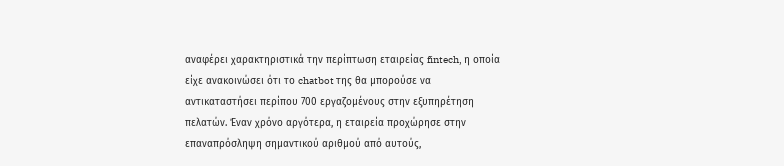αναφέρει χαρακτηριστικά την περίπτωση εταιρείας fintech, η οποία είχε ανακοινώσει ότι το chatbot της θα μπορούσε να αντικαταστήσει περίπου 700 εργαζομένους στην εξυπηρέτηση πελατών. Έναν χρόνο αργότερα, η εταιρεία προχώρησε στην επαναπρόσληψη σημαντικού αριθμού από αυτούς,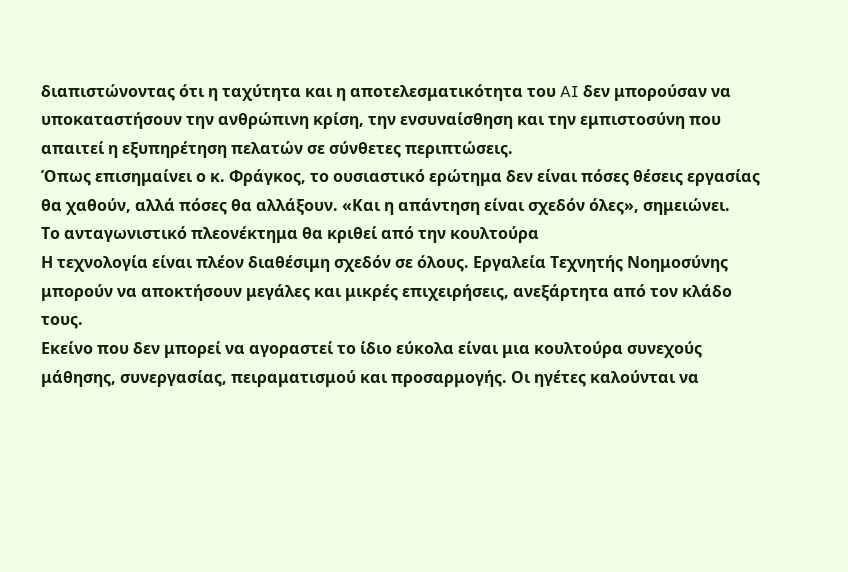διαπιστώνοντας ότι η ταχύτητα και η αποτελεσματικότητα του AI δεν μπορούσαν να υποκαταστήσουν την ανθρώπινη κρίση, την ενσυναίσθηση και την εμπιστοσύνη που απαιτεί η εξυπηρέτηση πελατών σε σύνθετες περιπτώσεις.
Όπως επισημαίνει ο κ. Φράγκος, το ουσιαστικό ερώτημα δεν είναι πόσες θέσεις εργασίας θα χαθούν, αλλά πόσες θα αλλάξουν. «Και η απάντηση είναι σχεδόν όλες», σημειώνει.
Το ανταγωνιστικό πλεονέκτημα θα κριθεί από την κουλτούρα
Η τεχνολογία είναι πλέον διαθέσιμη σχεδόν σε όλους. Εργαλεία Τεχνητής Νοημοσύνης μπορούν να αποκτήσουν μεγάλες και μικρές επιχειρήσεις, ανεξάρτητα από τον κλάδο τους.
Εκείνο που δεν μπορεί να αγοραστεί το ίδιο εύκολα είναι μια κουλτούρα συνεχούς μάθησης, συνεργασίας, πειραματισμού και προσαρμογής. Οι ηγέτες καλούνται να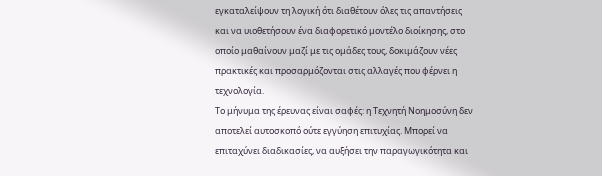εγκαταλείψουν τη λογική ότι διαθέτουν όλες τις απαντήσεις και να υιοθετήσουν ένα διαφορετικό μοντέλο διοίκησης, στο οποίο μαθαίνουν μαζί με τις ομάδες τους, δοκιμάζουν νέες πρακτικές και προσαρμόζονται στις αλλαγές που φέρνει η τεχνολογία.
Το μήνυμα της έρευνας είναι σαφές: η Τεχνητή Νοημοσύνη δεν αποτελεί αυτοσκοπό ούτε εγγύηση επιτυχίας. Μπορεί να επιταχύνει διαδικασίες, να αυξήσει την παραγωγικότητα και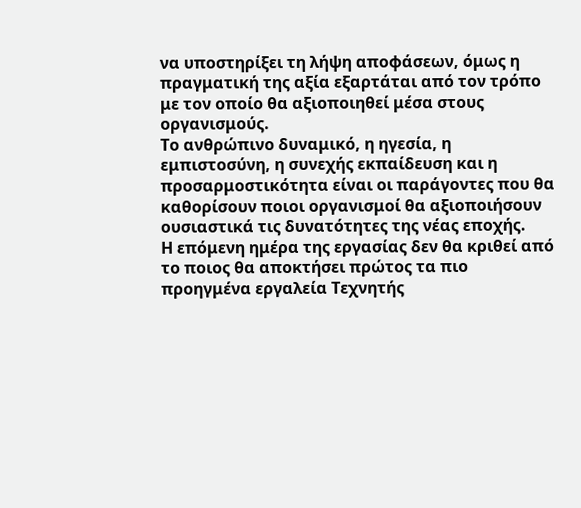να υποστηρίξει τη λήψη αποφάσεων, όμως η πραγματική της αξία εξαρτάται από τον τρόπο με τον οποίο θα αξιοποιηθεί μέσα στους οργανισμούς.
Το ανθρώπινο δυναμικό, η ηγεσία, η εμπιστοσύνη, η συνεχής εκπαίδευση και η προσαρμοστικότητα είναι οι παράγοντες που θα καθορίσουν ποιοι οργανισμοί θα αξιοποιήσουν ουσιαστικά τις δυνατότητες της νέας εποχής.
Η επόμενη ημέρα της εργασίας δεν θα κριθεί από το ποιος θα αποκτήσει πρώτος τα πιο προηγμένα εργαλεία Τεχνητής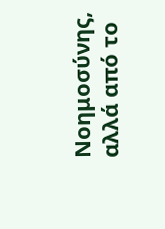Νοημοσύνης, αλλά από το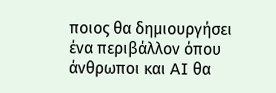ποιος θα δημιουργήσει ένα περιβάλλον όπου άνθρωποι και AI θα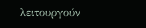λειτουργούν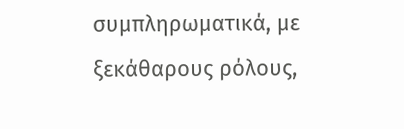συμπληρωματικά, με ξεκάθαρους ρόλους,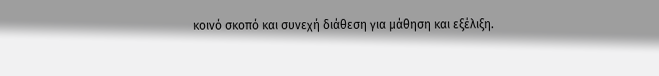κοινό σκοπό και συνεχή διάθεση για μάθηση και εξέλιξη.